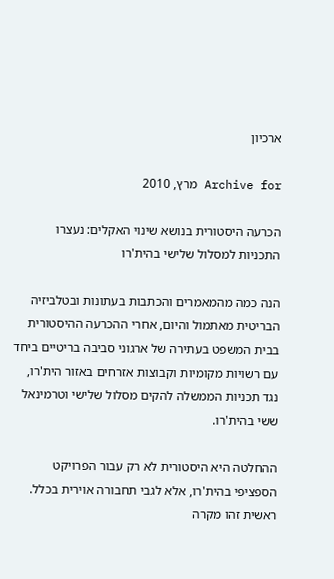ארכיון

Archive for מרץ, 2010

הכרעה היסטורית בנושא שינוי האקלים: נעצרו התכניות למסלול שלישי בהית'רו

הנה כמה מהמאמרים והכתבות בעתונות ובטלביזיה הבריטית מאתמול והיום, אחרי ההכרעה ההיסטורית בבית המשפט בעתירה של ארגוני סביבה בריטיים ביחד עם רשויות מקומיות וקבוצות אזרחים באזור הית'רו, נגד תכניות הממשלה להקים מסלול שלישי וטרמינאל ששי בהית'רו.

ההחלטה היא היסטורית לא רק עבור הפרויקט הספציפי בהית'רו, אלא לגבי תחבורה אוירית בכלל. ראשית זהו מקרה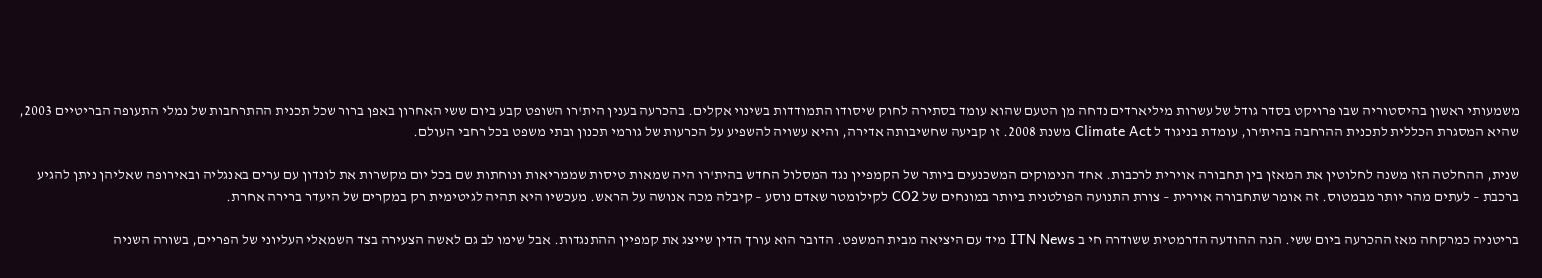משמעותי ראשון בהיסטוריה שבו פרויקט בסדר גודל של עשרות מיליארדים נדחה מן הטעם שהוא עומד בסתירה לחוק שיסודו התמודדות בשינוי אקלים. בהכרעה בענין הית'רו השופט קבע ביום ששי האחרון באפן ברור שכל תכנית ההתרחבות של נמלי התעופה הבריטיים 2003, שהיא המסגרת הכללית לתכנית ההרחבה בהית'רו, עומדת בניגוד ל Climate Act משנת 2008. זו קביעה שחשיבותה אדירה, והיא עשויה להשפיע על הכרעות של גורמי תכנון ובתי משפט בכל רחבי העולם.

שנית, ההחלטה הזו משנה לחלוטין את המאזן בין תחבורה אוירית לרכבות. אחד הנימוקים המשכנעים ביותר של הקמפיין נגד המסלול החדש בהית'רו היה שמאות טיסות שממריאות ונוחתות שם בכל יום מקשרות את לונדון עם ערים באנגליה ובאירופה שאליהן ניתן להגיע ברכבת – לעתים מהר יותר מבמטוס. זה אומר שתחבורה אוירית – צורת התנועה הפולטנית ביותר במונחים של CO2 לקילומטר שאדם נוסע – קיבלה מכה אנושה על הראש. מעכשיו היא תהיה לגיטימית רק במקרים של היעדר ברירה אחרת.

בריטניה כמרקחה מאז ההכרעה ביום ששי. הנה ההודעה הדרמטית ששודרה חי ב ITN News מיד עם היציאה מבית המשפט. הדובר הוא עורך הדין שייצג את קמפיין ההתנגדות. אבל שימו לב גם לאשה הצעירה בצד השמאלי העליוני של הפריים, בשורה השניה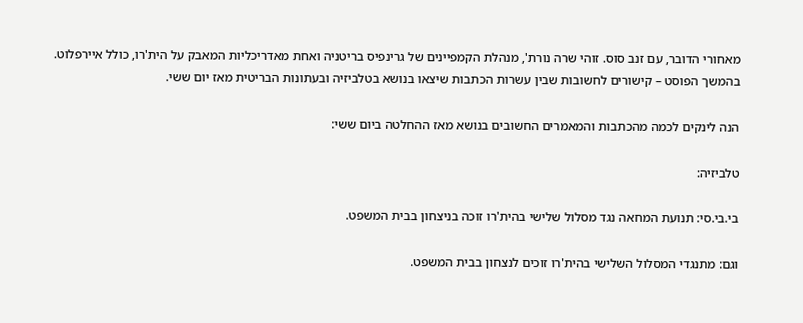מאחורי הדובר, עם זנב סוס. זוהי שרה נורת', מנהלת הקמפיינים של גרינפיס בריטניה ואחת מאדריכליות המאבק על הית'רו, כולל איירפלוט.
בהמשך הפוסט – קישורים לחשובות שבין עשרות הכתבות שיצאו בנושא בטלביזיה ובעתונות הבריטית מאז יום ששי.

הנה לינקים לכמה מהכתבות והמאמרים החשובים בנושא מאז ההחלטה ביום ששי:

טלביזיה:

בי.בי.סי: תנועת המחאה נגד מסלול שלישי בהית'רו זוכה בניצחון בבית המשפט.

וגם: מתנגדי המסלול השלישי בהית'רו זוכים לנצחון בבית המשפט.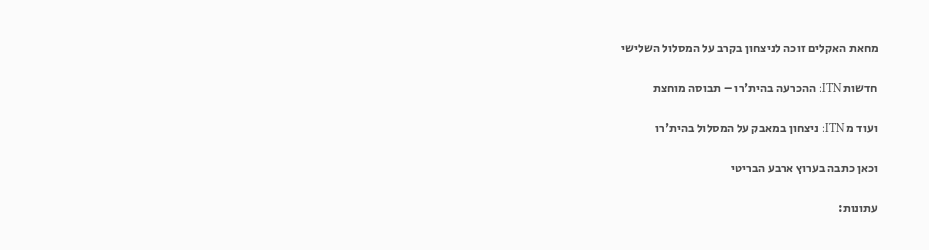מחאת האקלים זוכה לניצחון בקרב על המסלול השלישי

חדשות ITN: ההכרעה בהית'רו – תבוסה מוחצת

ועוד מ ITN: ניצחון במאבק על המסלול בהית'רו

וכאן כתבה בערוץ ארבע הבריטי

עתונות: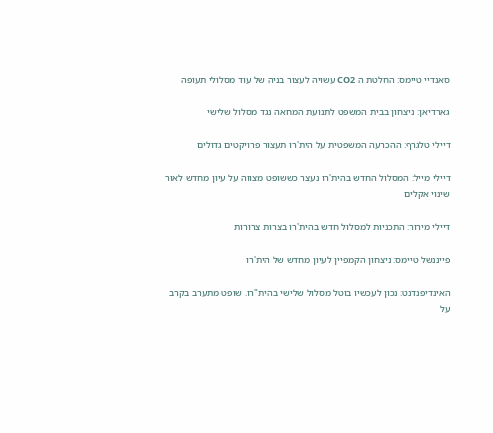סאנדיי טיימס: החלטת ה CO2 עשויה לעצור בניה של עוד מסלולי תעופה

גארדיאן: ניצחון בבית המשפט לתנועת המחאה נגד מסלול שלישי

דיילי טלגרף: ההכרעה המשפטית על הית'רו תעצור פרויקטים גדולים

דיילי מייל: המסלול החדש בהית'רו נעצר כששופט מצווה על עיון מחדש לאור שינוי אקלים

דיילי מירור: התכניות למסלול חדש בהית'רו בצרות צרורות

פייננשל טיימס: ניצחון הקמפיין לעיון מחדש של הית'רו

האינדיפנדנט: נכון לעכשיו בוטל מסלול שלישי בהית"רו. שופט מתערב בקרב על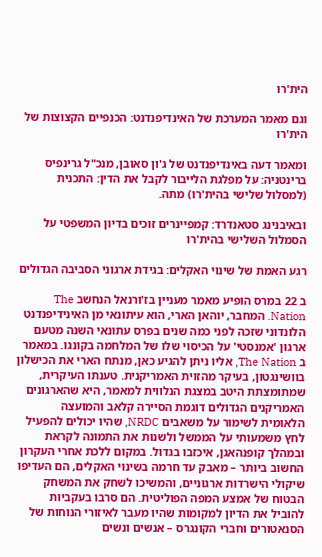הית'רו

וגם מאמר המערכת של האינדיפנדנט: הכנפיים הקצוצות של הית'רו

ומאמר דעה באינדיפנדנט של ג'ון סאובן, מנכ"ל גרינפיס ברינטניה: על מפלגת הלייבור לקבל את הדין: התכנית (למסלול שלישי בהית'רו) מתה.

ובאיבנינג סטאנדרד: קמפיינרים זוכים בדיון המשפטי על הסמלול השלישי בהית'רו

רגע האמת של שינוי האקלים: בגידת ארגוני הסביבה הגדולים

ב 22 במרס הופיע מאמר מעניין בז'ורנאל הנחשב The Nation. המחבר, יוהאן הארי, הוא עיתונאי מן האינידיפנדנט הלונדוני שזכה לפני כמה שנים בפרס עתונאי השנה מטעם ארגון 'אמנסטי' על הכיסוי שלו של המלחמה בקונגו. במאמר ב The Nation, אליו ניתן להגיע כאן, מנתח הארי את הכישלון בוושינגטון, בעיקר מהזוית האמריקנית. טענתו העיקרית, שמתומצתת היטב במצגת הנלווית למאמר, היא שהארגונים האמריקנים הגדולים דוגמת הסיירה קלאב והמועצה הלאומית לשימור על משאבים NRDC, שהיו יכולים להפעיל לחץ משמעותי על הממשל ולשנות את התמונה לקראת ובמהלך קופנהאגן, איכזבו בגדול. במקום ללכת אחרי העקרון החשוב ביותר – מאבק עד חרמה בשינוי האקלים, הם העדיפו שיקולי הישרדות ארגוניים, והמשיכו לשחק את המשחק הבטוח של אמצע המפה הפוליטית. הם סרבו בעקביות להוביל את הדיון למקומות שהיו מעבר לאיזורי הנוחות של הסנאטורים וחברי הקונגרס – אנשים ונשים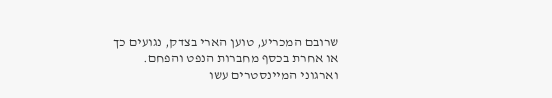שרובם המכריע, טוען הארי בצדק, נגועים כך או אחרת בכסף מחברות הנפט והפחם. וארגוני המיינסטרים עשו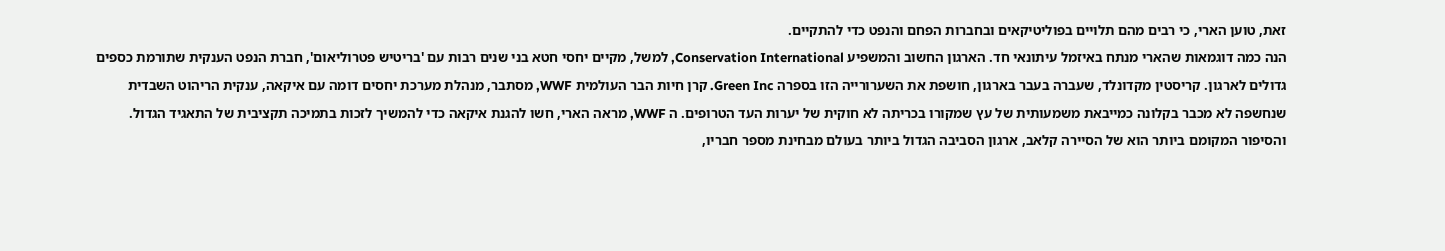זאת, טוען הארי, כי רבים מהם תלויים בפוליטיקאים ובחברות הפחם והנפט כדי להתקיים.
הנה כמה דוגמאות שהארי מנתח באיזמל עיתונאי חד. הארגון החשוב והמשפיע Conservation International, למשל, מקיים יחסי חטא בני שנים רבות עם 'בריטיש פטרוליאום', חברת הנפט הענקית שתורמת כספים גדולים לארגון. קריסטין מקדונלד, שעברה בעבר בארגון, חושפת את השערורייה הזו בספרה Green Inc. קרן חיות הבר העולמית WWF, מסתבר, מנהלת מערכת יחסים דומה עם איקאה, ענקית הריהוט השבדית שנחשפה לא מכבר בקלונה כמייבאת משמעותית של עץ שמקורו בכריתה לא חוקית של יערות העד הטרופים. ה WWF, מראה הארי, חשו להגנת איקאה כדי להמשיך לזכות בתמיכה תקציבית של התאגיד הגדול.
והסיפור המקומם ביותר הוא של הסיירה קלאב, ארגון הסביבה הגדול ביותר בעולם מבחינת מספר חבריו,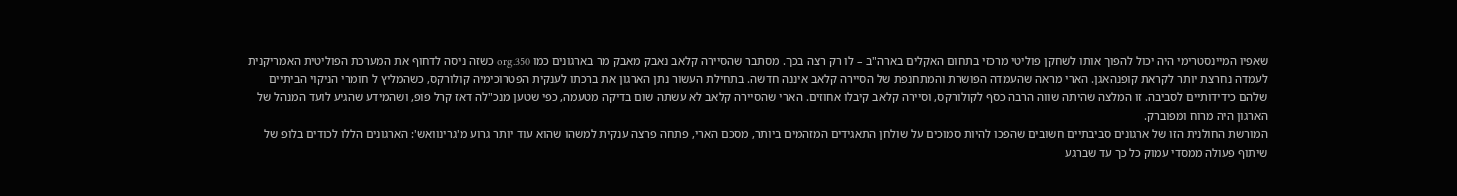שאפיו המיינסטרימי היה יכול להפוך אותו לשחקן פוליטי מרכזי בתחום האקלים בארה"ב – לו רק רצה בכך. מסתבר שהסיירה קלאב נאבק מאבק מר בארגונים כמו 350.org כשזה ניסה לדחוף את המערכת הפוליטית האמריקנית לעמדה נחרצת יותר לקראת קופנהאגן. הארי מראה שהעמדה הפושרת והמתחנפת של הסיירה קלאב איננה חדשה. בתחילת העשור נתן הארגון את ברכתו לענקית הפטרוכימיה קולורקס, כשהמליץ ל חומרי הניקוי הביתיים שלהם כידידותיים לסביבה. זו המלצה שהיתה שווה הרבה כסף לקולורקס, וסיירה קלאב קיבלו אחוזים. הארי שהסיירה קלאב לא עשתה שום בדיקה מטעמה, כפי שטען מנכ"לה דאז קרל פופ, ושהמידע שהגיע לועד המנהל של הארגון היה מרוח ומפוברק.
המורשת החולנית הזו של ארגונים סביבתיים חשובים שהפכו להיות סמוכים על שולחן התאגידים המזהמים ביותר, מסכם הארי, פתחה פרצה ענקית למשהו שהוא עוד יותר גרוע מ'גרינוואש': הארגונים הללו לכודים בלופ של שיתוף פעולה ממסדי עמוק כל כך עד שברגע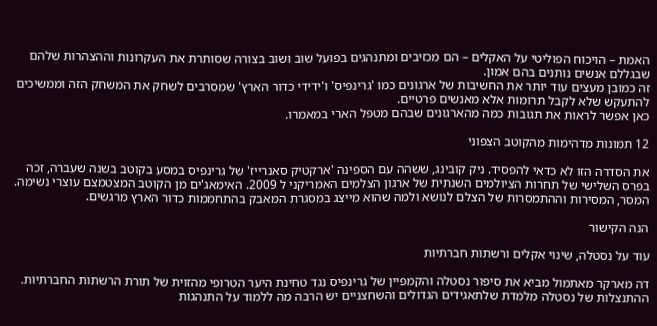האמת – הויכוח הפוליטי על האקלים – הם מכזיבים ומתנהגים בפועל שוב ושוב בצורה שסותרת את העקרונות וההצהרות שלהם שבגללם אנשים נותנים בהם אמון.
זה כמובן מעצים עוד יותר את החשיבות של ארגונים כמו 'גרינפיס' ו'ידידי כדור הארץ' שמסרבים לשחק את המשחק הזה וממשיכים להתעקש שלא לקבל תרומות אלא מאנשים פרטיים.
כאן אפשר לראות את תגובות כמה מהארגונים שבהם מטפל הארי במאמרו.

12 תמונות מדהימות מהקוטב הצפוני

את הסדרה הזו לא כדאי להפסיד. ניק קובינג, ששהה עם הספינה 'ארקטיק סאנרייז' של גרינפיס במסע בקוטב בשנה שעברה, זכה בפרס השלישי של תחרות הציולמים השנתית של ארגון הצלמים האמריקני ל 2009. האימאג'ים מן הקוטב המצטמצם עוצרי נשימה. המסר, המסירות וההתמסרות של הצלם לנושא ולמה שהוא מייצג במסגרת המאבק בהתחממות כדור הארץ מרגשים.

הנה הקישור

עוד על נסטלה, שינוי אקלים ורשתות חברתיות

דה מארקר מאתמול מביא את סיפור נסטלה והקמפיין של גרינפיס נגד טחינת היער הטרופי מהזוית של תורת הרשתות החברתיות. ההתנצלות של נסטלה מלמדת שלתאגידים הגדולים והשחצניים יש הרבה מה ללמוד על התנהגות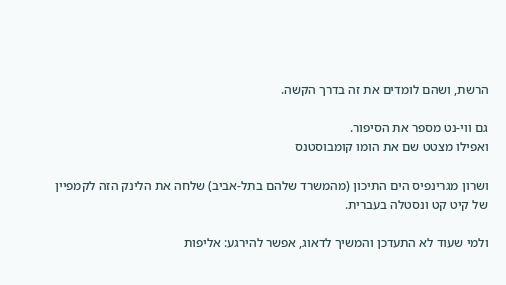הרשת, ושהם לומדים את זה בדרך הקשה.

גם ווי-נט מספר את הסיפור.
ואפילו מצטט שם את הומו קומבוסטנס

ושרון מגרינפיס הים התיכון (מהמשרד שלהם בתל-אביב) שלחה את הלינק הזה לקמפיין של קיט קט ונסטלה בעברית.

ולמי שעוד לא התעדכן והמשיך לדאוג, אפשר להירגע: אליפות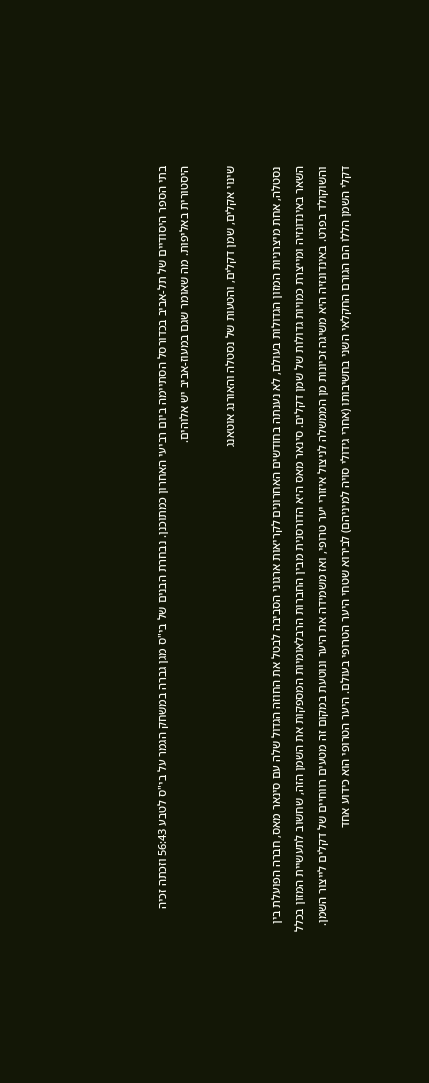בתי הספר היסודיים של תל-אביב בכדורסל הסתיימה ביום רביעי האחרון כמתוכנן. נבחרת הבנים של בי"ס מגן גברה במשחק הגמר על בי"ס לטבע 56:43 וזכתה זכיה היסטורית באליפות. מה שאומר שגם במעוז-אביב יש אלוהים.

שינוי אקלים, שמן דקלים, והטעות של נסטלה והאורנג אוטאנג

נסטלה, אחת מיצרניות המזון הגדולות בעולם, לא נענתה בחודשים האחרונים לקריאות ארגוני הסביבה לבטל את החוזה הגדול שלה עם סינאר מאס, חברה הפועלת בין השאר באינדונזיה ומייצרת כמויות גדולות של שמן דקלים. סינאר מאס היא הדורסנית מבין החברות הרבלאומיות המספקות את השמן הזה, שחשוב לתעשיית המזון בכלל והשוקולד בפרט. באינדונזיה היא משיגה זכיונות מן הממשלה לניצול איזורי יער טרופי, ואז משמידה את היער ונוטעת במקום זה מטעים רווחיים של דקלים לייצור השמן. דקלי השמן הללו הם הגורם החקלאי השני בחשיבותו (אחרי גידולי סויה למיניהם) לבירוא שטחי היער הטרופי בעולם. היער הטרופי הוא כידוע אחד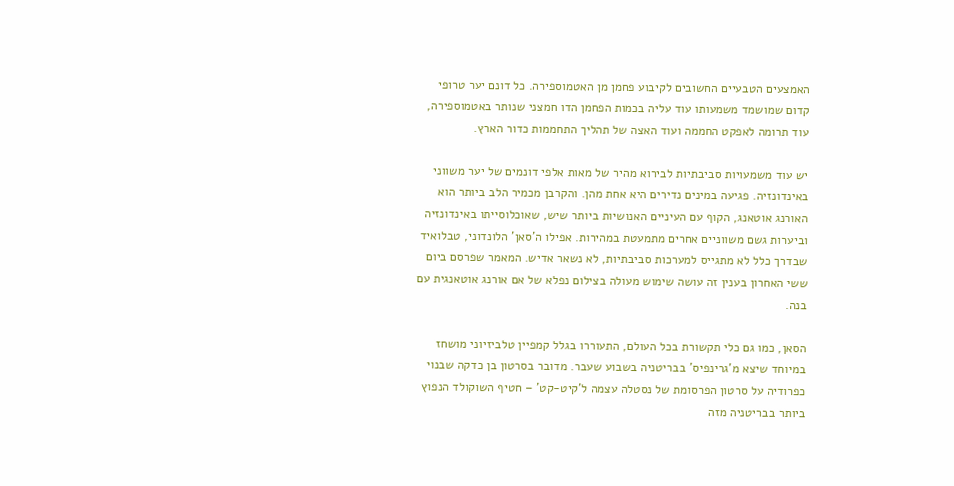האמצעים הטבעיים החשובים לקיבוע פחמן מן האטמוספירה. כל דונם יער טרופי קדום שמושמד משמעותו עוד עליה בכמות הפחמן הדו חמצני שנותר באטמוספירה, עוד תרומה לאפקט החממה ועוד האצה של תהליך התחממות כדור הארץ.

יש עוד משמעויות סביבתיות לבירוא מהיר של מאות אלפי דונמים של יער משווני באינדונזיה. פגיעה במינים נדירים היא אחת מהן. והקרבן מכמיר הלב ביותר הוא האורנג אוטאנג, הקוף עם העיניים האנושיות ביותר שיש, שאוכלוסייתו באינדונזיה וביערות גשם משווניים אחרים מתמעטת במהירות. אפילו ה'סאן' הלונדוני, טבלואיד שבדרך כלל לא מתגייס למערכות סביבתיות, לא נשאר אדיש. המאמר שפרסם ביום ששי האחרון בענין זה עושה שימוש מעולה בצילום נפלא של אם אורנג אוטאנגית עם בנה.

הסאן, כמו גם כלי תקשורת בכל העולם, התעוררו בגלל קמפיין טלביזיוני מושחז במיוחד שיצא מ'גרינפיס' בבריטניה בשבוע שעבר. מדובר בסרטון בן כדקה שבנוי כפרודיה על סרטון הפרסומת של נסטלה עצמה ל'קיט-קט' – חטיף השוקולד הנפוץ ביותר בבריטניה מזה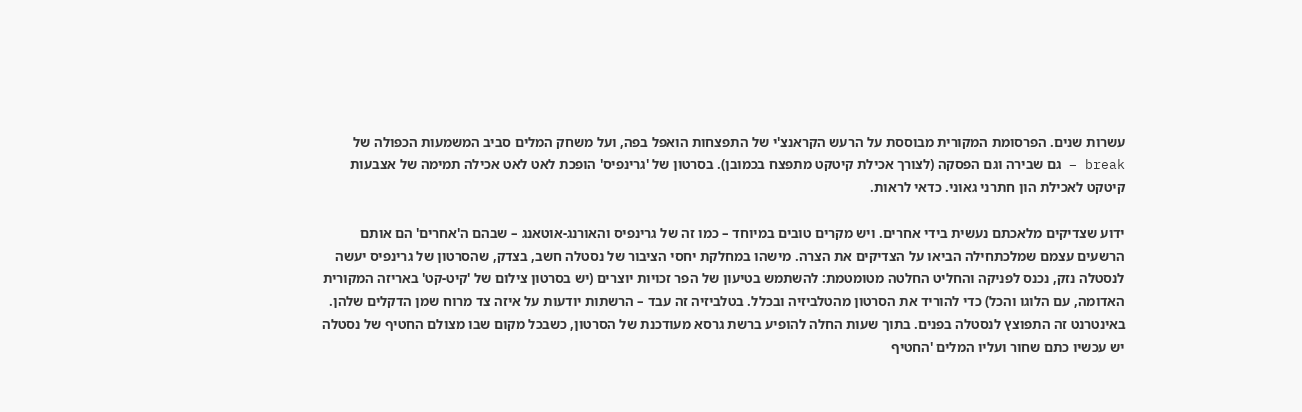עשרות שנים. הפרסומת המקורית מבוססת על הרעש הקראנצ'י של התפצחות הואפל בפה, ועל משחק המלים סביב המשמעות הכפולה של break – גם שבירה וגם הפסקה (לצורך אכילת קיטקט מתפצח בכמובן). בסרטון של 'גרינפיס' הופכת לאט לאט אכילה תמימה של אצבעות קיטקט לאכילת הון חתרני גאוני. כדאי לראות.

ידוע שצדיקים מלאכתם נעשית בידי אחרים. ויש מקרים טובים במיוחד – כמו זה של גרינפיס והאורנג-אוטאנג – שבהם ה'אחרים' הם אותם הרשעים עצמם שמלכתחילה הביאו על הצדיקים את הצרה. מישהו במחלקת יחסי הציבור של נסטלה חשב, בצדק, שהסרטון של גרינפיס יעשה לנסטלה נזק, נכנס לפניקה והחליט החלטה מטומטמת: להשתמש בטיעון של הפר זכויות יוצרים (יש בסרטון צילום של 'קיט-קט' באריזה המקורית האדומה, עם הלוגו והכל) כדי להוריד את הסרטון מהטלביזיה ובכלל. בטלביזיה זה עבד – הרשתות יודעות על איזה צד מרוח שמן הדקלים שלהן. באינטרנט זה התפוצץ לנסטלה בפנים. בתוך שעות החלה להופיע ברשת גרסא מעודכנת של הסרטון, כשבכל מקום שבו מצולם החטיף של נסטלה יש עכשיו כתם שחור ועליו המלים 'החטיף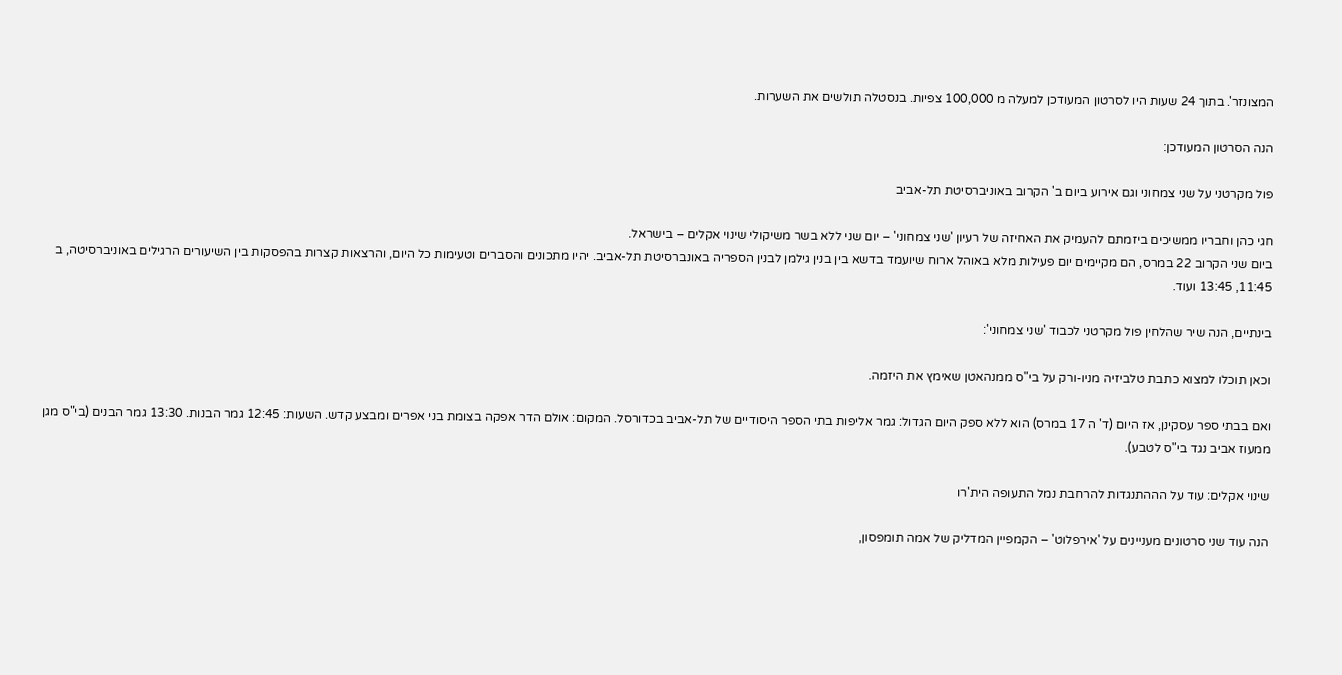המצונזר'. בתוך 24 שעות היו לסרטון המעודכן למעלה מ 100,000 צפיות. בנסטלה תולשים את השערות.

הנה הסרטון המעודכן:

פול מקרטני על שני צמחוני וגם אירוע ביום ב' הקרוב באוניברסיטת תל-אביב

חגי כהן וחבריו ממשיכים ביזמתם להעמיק את האחיזה של רעיון 'שני צמחוני' – יום שני ללא בשר משיקולי שינוי אקלים – בישראל.
ביום שני הקרוב 22 במרס, הם מקיימים יום פעילות מלא באוהל ארוח שיועמד בדשא בין בנין גילמן לבנין הספריה באונברסיטת תל-אביב. יהיו מתכונים והסברים וטעימות כל היום, והרצאות קצרות בהפסקות בין השיעורים הרגילים באוניברסיטה, ב 11:45, 13:45 ועוד.

בינתיים, הנה שיר שהלחין פול מקרטני לכבוד 'שני צמחוני':

וכאן תוכלו למצוא כתבת טלביזיה מניו-ורק על בי"ס ממנהאטן שאימץ את היזמה.

ואם בבתי ספר עסקינן, אז היום (ד' ה 17 במרס) הוא ללא ספק היום הגדול: גמר אליפות בתי הספר היסודיים של תל-אביב בכדורסל. המקום: אולם הדר אפקה בצומת בני אפרים ומבצע קדש. השעות: 12:45 גמר הבנות. 13:30 גמר הבנים (בי"ס מגן ממעוז אביב נגד בי"ס לטבע).

שינוי אקלים: עוד על הההתנגדות להרחבת נמל התעופה הית'רו

הנה עוד שני סרטונים מעניינים על 'אירפלוט' – הקמפיין המדליק של אמה תומפסון,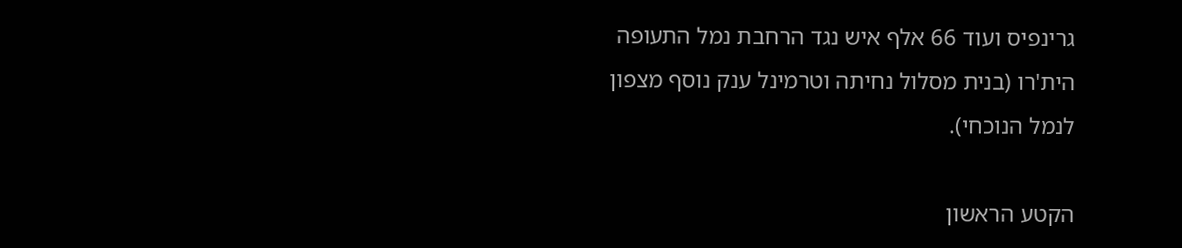גרינפיס ועוד 66 אלף איש נגד הרחבת נמל התעופה הית'רו (בנית מסלול נחיתה וטרמינל ענק נוסף מצפון לנמל הנוכחי).

הקטע הראשון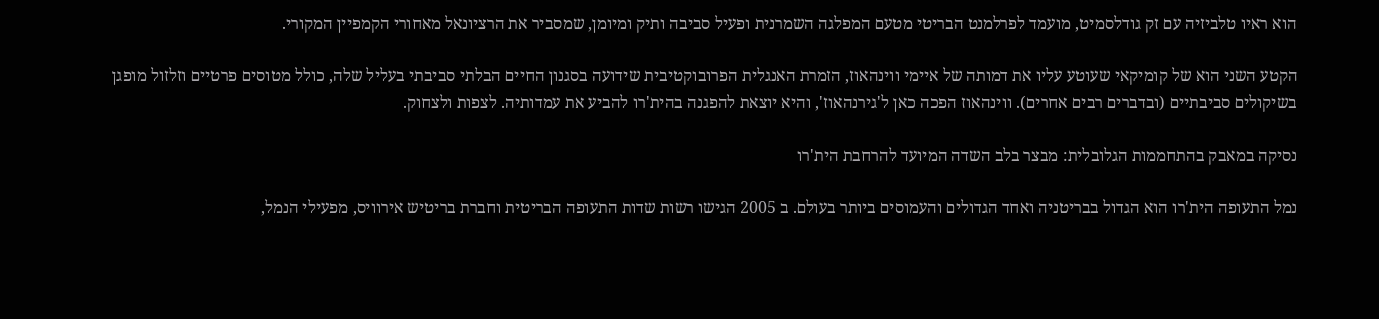הוא ראיו טלביזיה עם זק גודלסמיט, מועמד לפרלמנט הבריטי מטעם המפלגה השמרנית ופעיל סביבה ותיק ומיומן, שמסביר את הרציונאל מאחורי הקמפיין המקורי.

הקטע השני הוא של קומיקאי שעוטע עליו את דמותה של איימי ווינהאוז, הזמרת האנגלית הפרובוקטיבית שידועה בסגנון החיים הבלתי סביבתי בעליל שלה, כולל מטוסים פרטיים וזלזול מופגן בשיקולים סביבתיים (ובדברים רבים אחרים). ווינהאוז הפכה כאן ל'גירנהאוז', והיא יוצאת להפגנה בהית'רו להביע את עמדותיה. לצפות ולצחוק.

נסיקה במאבק בהתחממות הגלובלית: מבצר בלב השדה המיועד להרחבת הית'רו

נמל התעופה הית'רו הוא הגדול בבריטניה ואחד הגדולים והעמוסים ביותר בעולם. ב 2005 הגישו רשות שדות התעופה הבריטית וחברת בריטיש אירוויס, מפעילי הנמל,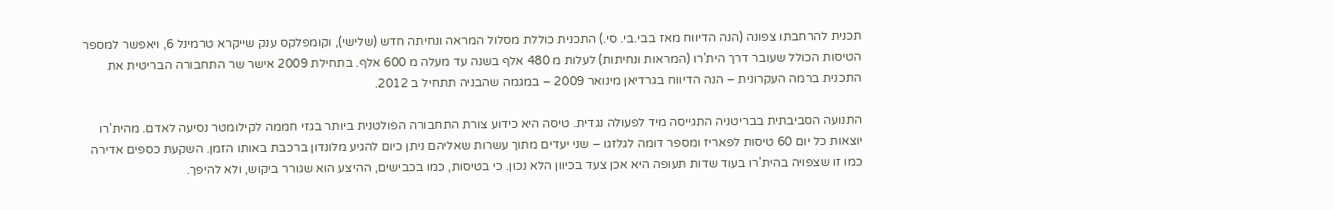תכנית להרחבתו צפונה (הנה הדיווח מאז בבי.בי. סי.) התכנית כוללת מסלול המראה ונחיתה חדש (שלישי), וקומפלקס ענק שייקרא טרמינל 6, ויאפשר למספר הטיסות הכולל שעובר דרך הית'רו (המראות ונחיתות) לעלות מ 480 אלף בשנה עד מעלה מ 600 אלף. בתחילת 2009 אישר שר התחבורה הבריטית את התכנית ברמה העקרונית – הנה הדיווח בגרדיאן מינואר 2009 – במגמה שהבניה תתחיל ב 2012.

התנועה הסביבתית בבריטניה התגייסה מיד לפעולה נגדית. טיסה היא כידוע צורת התחבורה הפולטנית ביותר בגזי חממה לקילומטר נסיעה לאדם. מהית'רו יוצאות כל יום 60 טיסות לפאריז ומספר דומה לגלזגו – שני יעדים מתוך עשרות שאליהם ניתן כיום להגיע מלונדון ברכבת באותו הזמן. השקעת כספים אדירה כמו זו שצפויה בהית'רו בעוד שדות תעופה היא אכן צעד בכיוון הלא נכון. כי בטיסות, כמו בכבישים, ההיצע הוא שגורר ביקוש, ולא להיפך.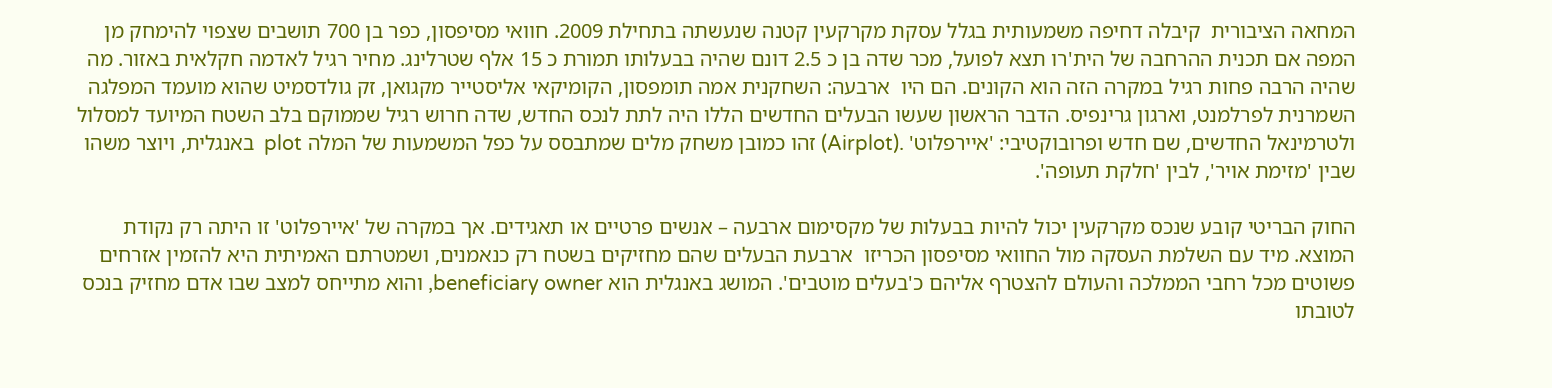המחאה הציבורית  קיבלה דחיפה משמעותית בגלל עסקת מקרקעין קטנה שנעשתה בתחילת 2009. חוואי מסיפסון, כפר בן 700 תושבים שצפוי להימחק מן המפה אם תכנית ההרחבה של הית'רו תצא לפועל, מכר שדה בן כ 2.5 דונם שהיה בבעלותו תמורת כ 15 אלף שטרלינג. מחיר רגיל לאדמה חקלאית באזור. מה שהיה הרבה פחות רגיל במקרה הזה הוא הקונים. הם היו  ארבעה: השחקנית אמה תומפסון, הקומיקאי אליסטייר מקגואן, זק גולדסמיט שהוא מועמד המפלגה השמרנית לפרלמנט, וארגון גרינפיס. הדבר הראשון שעשו הבעלים החדשים הללו היה לתת לנכס החדש, שדה חרוש רגיל שממוקם בלב השטח המיועד למסלול ולטרמינאל החדשים, שם חדש ופרובוקטיבי: 'איירפלוט' .(Airplot) זהו כמובן משחק מלים שמתבסס על כפל המשמעות של המלה plot  באנגלית, ויוצר משהו שבין 'מזימת אויר', לבין 'חלקת תעופה'.

החוק הבריטי קובע שנכס מקרקעין יכול להיות בבעלות של מקסימום ארבעה – אנשים פרטיים או תאגידים. אך במקרה של 'איירפלוט' זו היתה רק נקודת המוצא. מיד עם השלמת העסקה מול החוואי מסיפסון הכריזו  ארבעת הבעלים שהם מחזיקים בשטח רק כנאמנים, ושמטרתם האמיתית היא להזמין אזרחים פשוטים מכל רחבי הממלכה והעולם להצטרף אליהם כ'בעלים מוטבים'. המושג באנגלית הוא beneficiary owner, והוא מתייחס למצב שבו אדם מחזיק בנכס לטובתו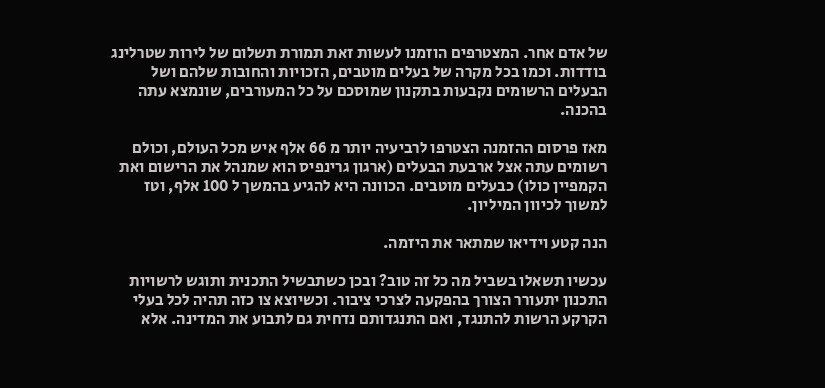של אדם אחר. המצטרפים הוזמנו לעשות זאת תמורת תשלום של לירות שטרלינג בודדות. וכמו בכל מקרה של בעלים מוטבים, הזכויות והחובות שלהם ושל הבעלים הרשומים נקבעות בתקנון שמוסכם על כל המעורבים, שונמצא עתה בהכנה.

מאז פרסום ההזמנה הצטרפו לרביעיה יותר מ 66 אלף איש מכל העולם, וכולם רשומים עתה אצל ארבעת הבעלים (ארגון גרינפיס הוא שמנהל את הרישום ואת הקמפיין כולו) כבעלים מוטבים. הכוונה היא להגיע בהמשך ל 100 אלף, וטז למשוך לכיוון המיליון.

הנה קטע וידיאו שמתאר את היזמה.

עכשיו תשאלו בשביל מה כל זה טוב? ובכן כשתבשיל התכנית ותוגש לרשויות התכנון יתעורר הצורך בהפקעה לצרכי ציבור. וכשיוצא צו כזה תהיה לכל בעלי הקרקע הרשות להתנגד, ואם התנגדותם נדחית גם לתבוע את המדינה. אלא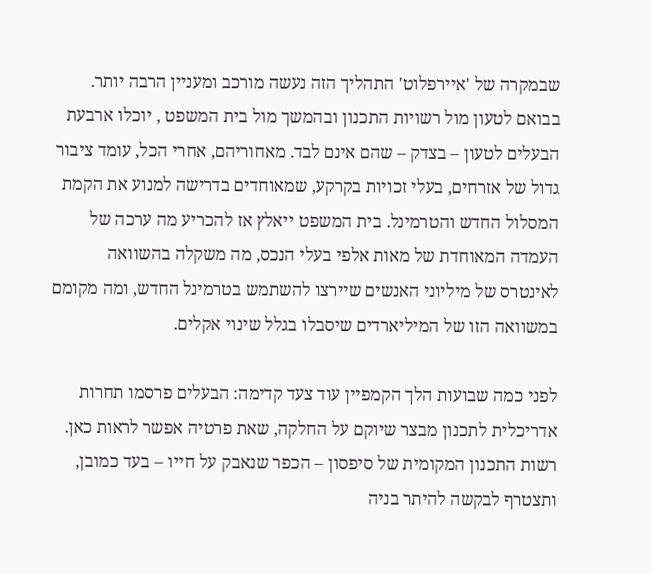שבמקרה של 'איירפלוט' התהליך הזה נעשה מורכב ומעניין הרבה יותר. בבואם לטעון מול רשויות התכנון ובהמשך מול בית המשפט , יוכלו ארבעת הבעלים לטעון – בצדק – שהם אינם לבד. מאחוריהם, אחרי הכל, עומד ציבור גדול של אזרחים, בעלי זכויות בקרקע, שמאוחדים בדרישה למנוע את הקמת המסלול החדש והטרמינל. בית המשפט ייאלץ אז להכריע מה ערכה של העמדה המאוחדת של מאות אלפי בעלי הנכס, מה משקלה בהשוואה לאינטרס של מיליוני האנשים שיירצו להשתמש בטרמינל החדש, ומה מקומם במשוואה הזו של המיליארדים שיסבלו בגלל שינוי אקלים.

לפני כמה שבועות הלך הקמפיין עוד צעד קדימה: הבעלים פרסמו תחרות אדריכלית לתכנון מבצר שיוקם על החלקה, שאת פרטיה אפשר לראות כאן. רשות התכנון המקומית של סיפסון – הכפר שנאבק על חייו – בעד כמובן, ותצטרף לבקשה להיתר בניה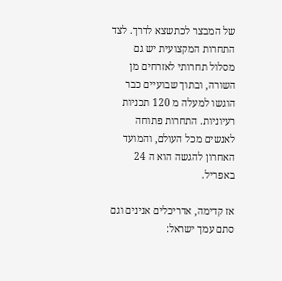של המבצר לכתשצא לדרך. לצד התחרות המקצועית יש גם מסלול תחרותי לאזרחים מן השורה, ובתוך שבועיים כבר הוגשו למעלה מ 120 תכניות רעיוניות. התחרות פתוחה לאנשים מכל העולם, והמועד האחרון להגשה הוא ה 24 באפריל.

אז קדימה, אדריכלים אנינים וגם סתם עמך ישראל: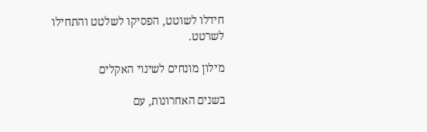חידלו לשוטט, הפסיקו לשלטט והתחילו לשרטט.

מילון מונחים לשינוי האקלים

בשנים האחרונות, עם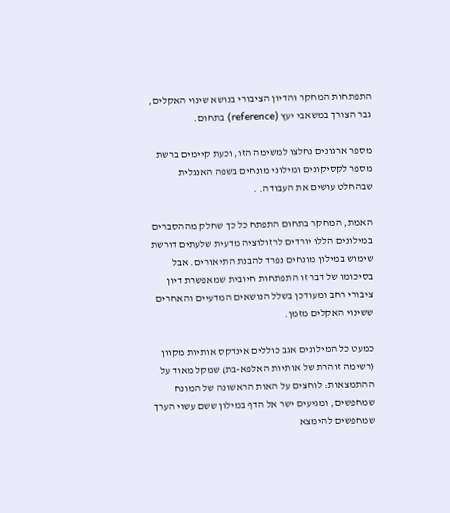התפתחות המחקר והדיון הציבורי בנושא שינוי האקלים, גבר הצורך במשאבי יעץ (reference) בתחום.

מספר ארגונים נחלצו למשימה הזו, וכעת קיימים ברשת מספר לקסיקונים ומילוני מונחים בשפה האנגלית שבהחלט עושים את העבודה. .

האמת, המחקר בתחום התפתח כל כך שחלק מההסברים במילונים הללו יורדים לרזולוציה מדעית שלעתים דורשת שימוש במילון מונחים נפרד להבנת התיאורים. אבל בסיכומו של דבר זו התפתחות חיובית שמאפשרת דיון ציבורי רחב ומעודכן בשלל הנושאים המדעיים והאחרים ששינוי האקלים מזמן.

כמעט כל המילונים אגב כוללים אינדקס אותיות מקוון (רשימה זוהרת של אותיות האלפא-בת) שמקל מאוד על ההתמצאות: לוחצים על האות הראשונה של המונח שמחפשים, ומגיעים ישר אל הדף במילון ששם עשוי הערך שמחפשים להימצא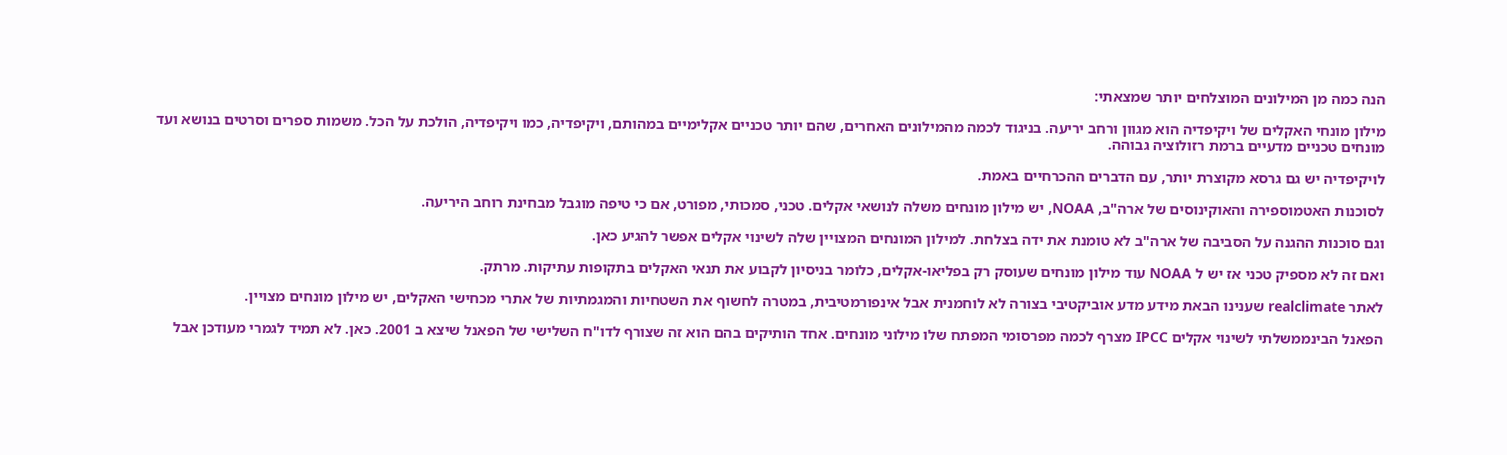הנה כמה מן המילונים המוצלחים יותר שמצאתי:

מילון מונחי האקלים של ויקיפדיה הוא מגוון ורחב יריעה. בניגוד לכמה מהמילונים האחרים, שהם יותר טכניים אקלימיים במהותם, ויקיפדיה, כמו ויקיפדיה, הולכת על הכל. משמות ספרים וסרטים בנושא ועד מונחים טכניים מדעיים ברמת רזולוציה גבוהה.

לויקיפדיה יש גם גרסא מקוצרת יותר, עם הדברים ההכרחיים באמת.

לסוכנות האטמוספירה והאוקינוסים של ארה"ב, NOAA, יש מילון מונחים משלה לנושאי אקלים. טכני, סמכותי, מפורט, אם כי טיפה מוגבל מבחינת רוחב היריעה.

וגם סוכנות ההגנה על הסביבה של ארה"ב לא טומנת את ידה בצלחת. למילון המונחים המצויין שלה לשינוי אקלים אפשר להגיע כאן.

ואם זה לא מספיק טכני אז יש ל NOAA עוד מילון מונחים שעוסק רק בפליאו-אקלים, כלומר בניסיון לקבוע את תנאי האקלים בתקופות עתיקות. מרתק.

לאתר realclimate שענינו הבאת מידע מדע אוביקטיבי בצורה לא לוחמנית אבל אינפורמטיבית, במטרה לחשוף את השטחיות והמגמתיות של אתרי מכחישי האקלים, יש מילון מונחים מצויין.

הפאנל הבינממשלתי לשינוי אקלים IPCC מצרף לכמה מפרסומי המפתח שלו מילוני מונחים. אחד הותיקים בהם הוא זה שצורף לדו"ח השלישי של הפאנל שיצא ב 2001. כאן. לא תמיד לגמרי מעודכן אבל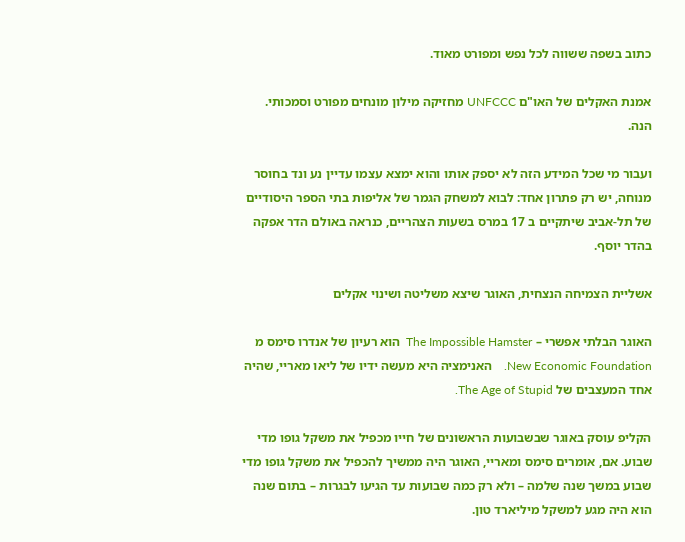כתוב בשפה ששווה לכל נפש ומפורט מאוד.

אמנת האקלים של האו"ם UNFCCC מחזיקה מילון מונחים מפורט וסמכותי. הנה.

ועבור מי שכל המידע הזה לא יספק אותו והוא ימצא עצמו עדיין נע ונד בחוסר מנוחה, יש רק פתרון אחד: לבוא למשחק הגמר של אליפות בתי הספר היסודיים של תל-אביב שיתקיים ב 17 במרס בשעות הצהריים, כנראה באולם הדר אפקה בהדר יוסף.

אשליית הצמיחה הנצחית, האוגר שיצא משליטה ושינוי אקלים

האוגר הבלתי אפשרי – The Impossible Hamster  הוא רעיון של אנדרו סימס מ New Economic Foundation.    האנימציה היא מעשה ידיו של ליאו מאריי, שהיה אחד המעצבים של The Age of Stupid.

הקליפ עוסק באוגר שבשבועות הראשונים של חייו מכפיל את משקל גופו מדי שבוע. אם, אומרים סימס ומאריי, האוגר היה ממשיך להכפיל את משקל גופו מדי שבוע במשך שנה שלמה – ולא רק כמה שבועות עד הגיעו לבגרות – בתום שנה הוא היה מגע למשקל מיליארד טון.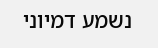נשמע דמיוני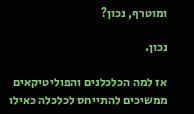ומוטרף, נכון?

נכון.

אז למה הכלכלנים והפוליטיקאים ממשיכים להתייחס לכלכלה כאילו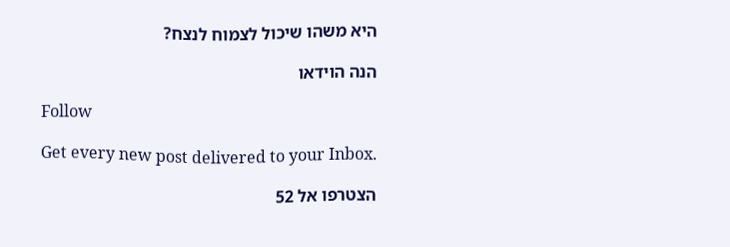היא משהו שיכול לצמוח לנצח?

הנה הוידאו

Follow

Get every new post delivered to your Inbox.

הצטרפו אל 52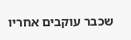שכבר עוקבים אחריו